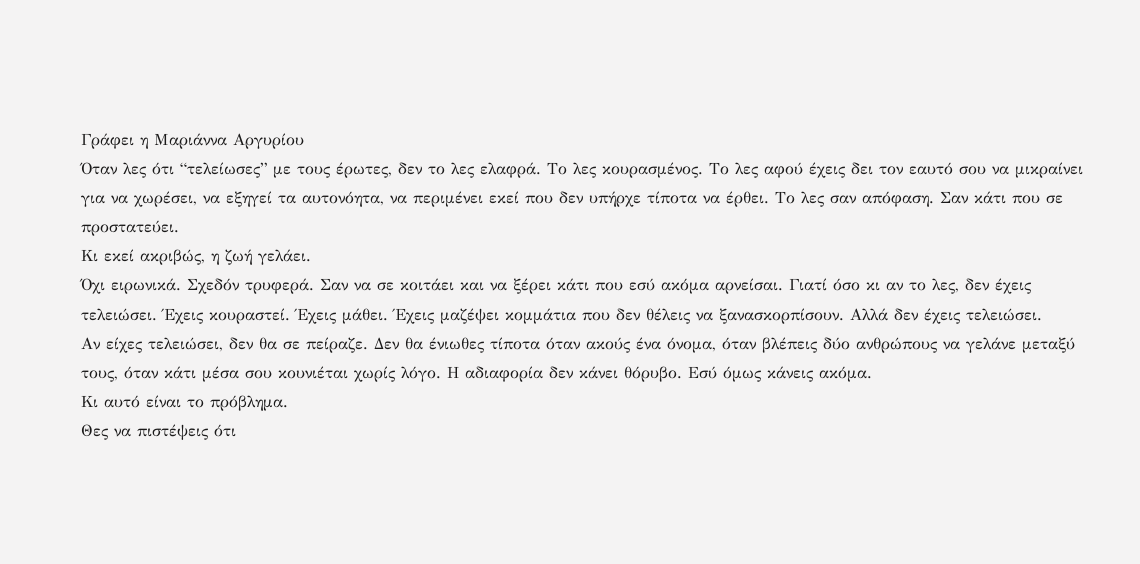Γράφει η Μαριάννα Αργυρίου
Όταν λες ότι “τελείωσες” με τους έρωτες, δεν το λες ελαφρά. Το λες κουρασμένος. Το λες αφού έχεις δει τον εαυτό σου να μικραίνει για να χωρέσει, να εξηγεί τα αυτονόητα, να περιμένει εκεί που δεν υπήρχε τίποτα να έρθει. Το λες σαν απόφαση. Σαν κάτι που σε προστατεύει.
Κι εκεί ακριβώς, η ζωή γελάει.
Όχι ειρωνικά. Σχεδόν τρυφερά. Σαν να σε κοιτάει και να ξέρει κάτι που εσύ ακόμα αρνείσαι. Γιατί όσο κι αν το λες, δεν έχεις τελειώσει. Έχεις κουραστεί. Έχεις μάθει. Έχεις μαζέψει κομμάτια που δεν θέλεις να ξανασκορπίσουν. Αλλά δεν έχεις τελειώσει.
Αν είχες τελειώσει, δεν θα σε πείραζε. Δεν θα ένιωθες τίποτα όταν ακούς ένα όνομα, όταν βλέπεις δύο ανθρώπους να γελάνε μεταξύ τους, όταν κάτι μέσα σου κουνιέται χωρίς λόγο. Η αδιαφορία δεν κάνει θόρυβο. Εσύ όμως κάνεις ακόμα.
Κι αυτό είναι το πρόβλημα.
Θες να πιστέψεις ότι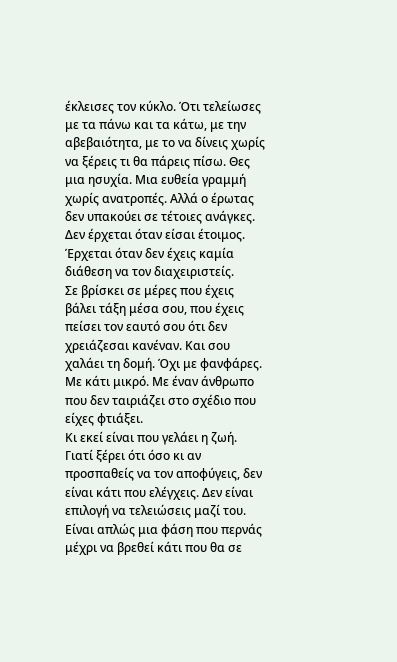έκλεισες τον κύκλο. Ότι τελείωσες με τα πάνω και τα κάτω, με την αβεβαιότητα, με το να δίνεις χωρίς να ξέρεις τι θα πάρεις πίσω. Θες μια ησυχία. Μια ευθεία γραμμή χωρίς ανατροπές. Αλλά ο έρωτας δεν υπακούει σε τέτοιες ανάγκες.
Δεν έρχεται όταν είσαι έτοιμος. Έρχεται όταν δεν έχεις καμία διάθεση να τον διαχειριστείς.
Σε βρίσκει σε μέρες που έχεις βάλει τάξη μέσα σου, που έχεις πείσει τον εαυτό σου ότι δεν χρειάζεσαι κανέναν. Και σου χαλάει τη δομή. Όχι με φανφάρες. Με κάτι μικρό. Με έναν άνθρωπο που δεν ταιριάζει στο σχέδιο που είχες φτιάξει.
Κι εκεί είναι που γελάει η ζωή.
Γιατί ξέρει ότι όσο κι αν προσπαθείς να τον αποφύγεις, δεν είναι κάτι που ελέγχεις. Δεν είναι επιλογή να τελειώσεις μαζί του. Είναι απλώς μια φάση που περνάς μέχρι να βρεθεί κάτι που θα σε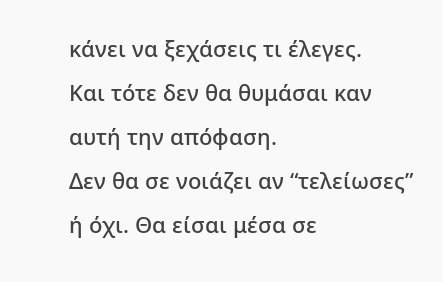κάνει να ξεχάσεις τι έλεγες.
Και τότε δεν θα θυμάσαι καν αυτή την απόφαση.
Δεν θα σε νοιάζει αν “τελείωσες” ή όχι. Θα είσαι μέσα σε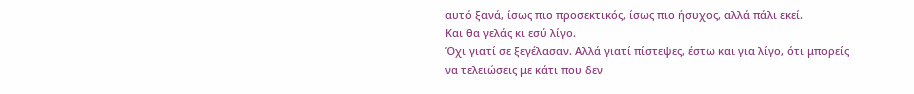αυτό ξανά, ίσως πιο προσεκτικός, ίσως πιο ήσυχος, αλλά πάλι εκεί.
Και θα γελάς κι εσύ λίγο.
Όχι γιατί σε ξεγέλασαν. Αλλά γιατί πίστεψες, έστω και για λίγο, ότι μπορείς να τελειώσεις με κάτι που δεν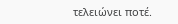τελειώνει ποτέ.